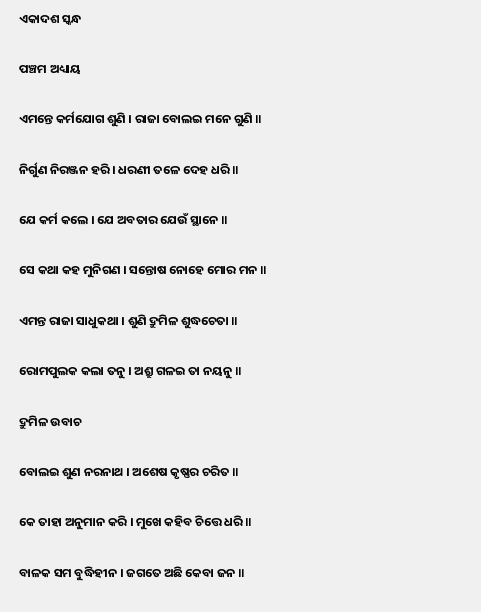ଏକାଦଶ ସ୍କନ୍ଧ

ପଞ୍ଚମ ଅଧ୍ୟାୟ

ଏମନ୍ତେ କର୍ମଯୋଗ ଶୁଣି । ରାଜା ବୋଲଇ ମନେ ଗୁଣି ॥

ନିର୍ଗୁଣ ନିରଞ୍ଜନ ହରି । ଧରଣୀ ତଳେ ଦେହ ଧରି ॥

ଯେ କର୍ମ କଲେ । ଯେ ଅବତାର ଯେଉଁ ସ୍ଥାନେ ॥

ସେ କଥା କହ ମୁନିଗଣ । ସନ୍ତୋଷ ନୋହେ ମୋର ମନ ॥

ଏମନ୍ତ ରାଜା ସାଧୁକଥା । ଶୁଣି ଦ୍ରୁମିଳ ଶୁଦ୍ଧଚେତା ॥

ରୋମପୁଲକ କଲା ତନୁ । ଅଶ୍ରୁ ଗଳଇ ତା ନୟନୁ ॥

ଦ୍ରୁମିଳ ଉବାଚ

ବୋଲଇ ଶୁଣ ନରନାଥ । ଅଶେଷ କୃଷ୍ଣର ଚରିତ ॥

କେ ତାହା ଅନୁମାନ କରି । ମୁଖେ କହିବ ଚିତ୍ତେ ଧରି ॥

ବାଳକ ସମ ବୁଦ୍ଧିହୀନ । ଜଗତେ ଅଛି କେବା ଜନ ॥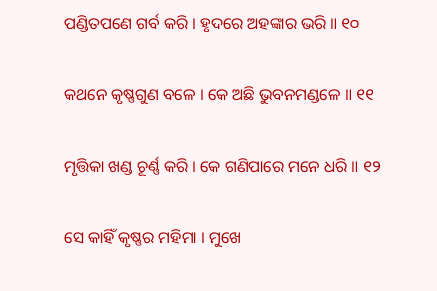ପଣ୍ଡିତପଣେ ଗର୍ବ କରି । ହୃଦରେ ଅହଙ୍କାର ଭରି ॥ ୧୦

କଥନେ କୃଷ୍ଣଗୁଣ ବଳେ । କେ ଅଛି ଭୁବନମଣ୍ଡଳେ ॥ ୧୧

ମୃତ୍ତିକା ଖଣ୍ଡ ଚୂର୍ଣ୍ଣ କରି । କେ ଗଣିପାରେ ମନେ ଧରି ॥ ୧୨

ସେ କାହିଁ କୃଷ୍ଣର ମହିମା । ମୁଖେ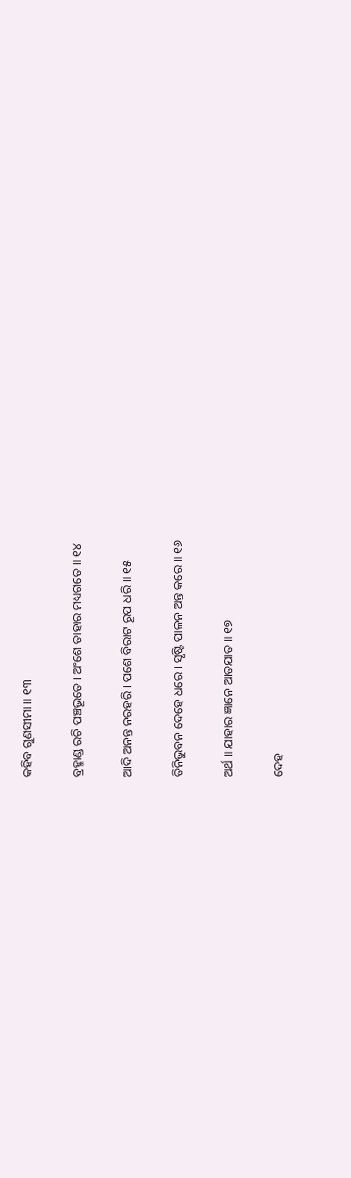କହିବ ଗୁଣସୀମା ॥ ୧୩

ବ୍ରହ୍ମାଣ୍ଡ ରଚି ପଞ୍ଚଭୂତେ । ଅଂଶେ ତାହାର ମଧ୍ୟଗତେ ॥ ୧୪

ଆଦି ଅନନ୍ତ ନରହରି । ପଶେ ବିରାଟ ରୂପ ଧରି ॥ ୧୫

ତିନିଭୁବନ ଦେହେ ଧରେ । ସୃଷ୍ଟି ପାଳନ ଅନ୍ତ କରେ ॥ ୧୬

ଅର୍ଥ ॥ ଯାହାର ଜ୍ଞାନେ ଆତଯାତ ॥ ୧୭

ଦେହ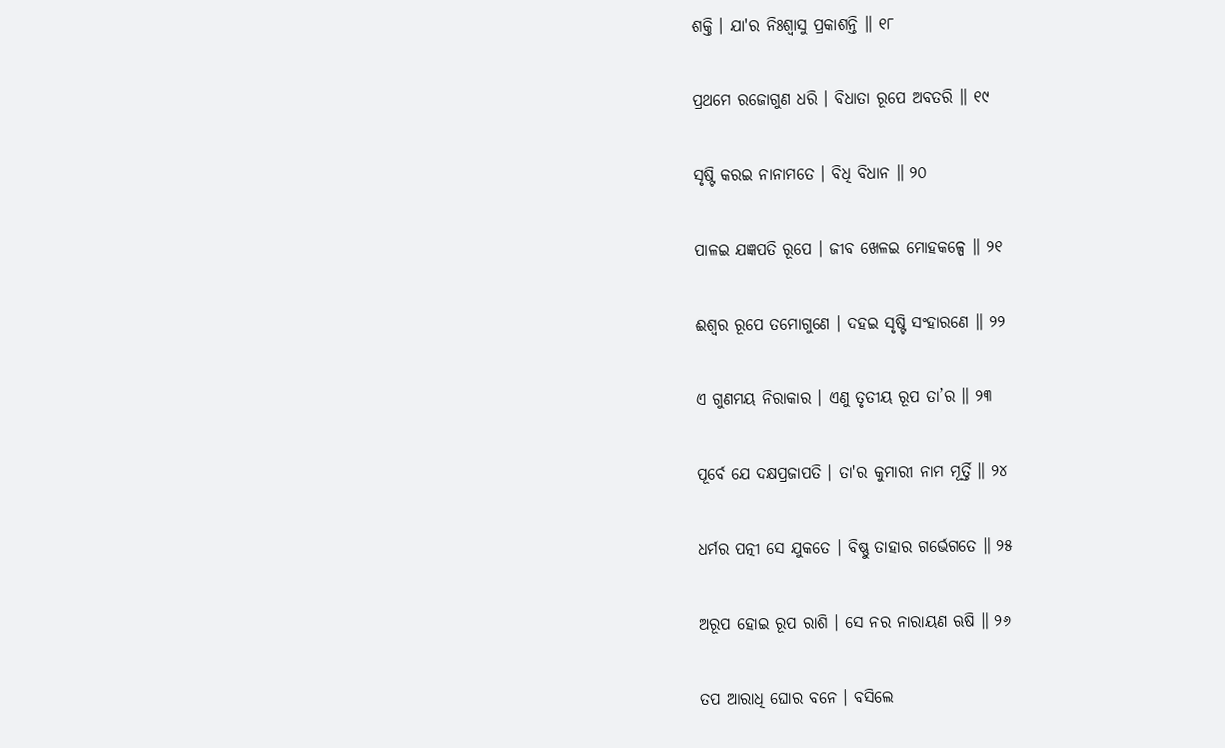ଶକ୍ତି । ଯା'ର ନିଃଶ୍ୱାସୁ ପ୍ରକାଶନ୍ତି ॥ ୧୮

ପ୍ରଥମେ ରଜୋଗୁଣ ଧରି । ବିଧାତା ରୂପେ ଅବତରି ॥ ୧୯

ସୃଷ୍ଟି କରଇ ନାନାମତେ । ବିଧି ବିଧାନ ॥ ୨୦

ପାଳଇ ଯଜ୍ଞପତି ରୂପେ । ଜୀବ ଖେଳଇ ମୋହକଳ୍ପେ ॥ ୨୧

ଈଶ୍ୱର ରୂପେ ତମୋଗୁଣେ । ଦହଇ ସୃଷ୍ଟି ସଂହାରଣେ ॥ ୨୨

ଏ ଗୁଣମୟ ନିରାକାର । ଏଣୁ ତୃତୀୟ ରୂପ ତା’ର ॥ ୨୩

ପୂର୍ବେ ଯେ ଦକ୍ଷପ୍ରଜାପତି । ତା'ର କୁମାରୀ ନାମ ମୂର୍ତ୍ତି ॥ ୨୪

ଧର୍ମର ପତ୍ନୀ ସେ ଯୁକତେ । ବିଷ୍ଣୁ ତାହାର ଗର୍ଭେଗତେ ॥ ୨୫

ଅରୂପ ହୋଇ ରୂପ ରାଶି । ସେ ନର ନାରାୟଣ ଋଷି ॥ ୨୬

ତପ ଆରାଧି ଘୋର ବନେ । ବସିଲେ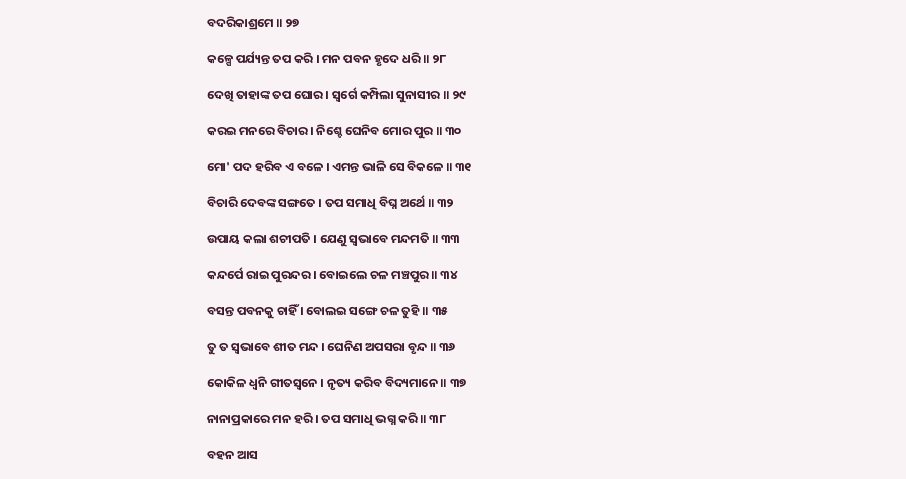ବଦରିକାଶ୍ରମେ ॥ ୨୭

କଳ୍ପେ ପର୍ଯ୍ୟନ୍ତ ତପ କରି । ମନ ପବନ ହୃଦେ ଧରି ॥ ୨୮

ଦେଖି ତାହାଙ୍କ ତପ ଘୋର । ସ୍ୱର୍ଗେ କମ୍ପିଲା ସୁନାସୀର ॥ ୨୯

କରଇ ମନରେ ବିଚାର । ନିଶ୍ଚେ ଘେନିବ ମୋର ପୁର ॥ ୩୦

ମୋ' ପଦ ହରିବ ଏ ବଳେ । ଏମନ୍ତ ଭାଳି ସେ ବିକଳେ ॥ ୩୧

ବିଚାରି ଦେବଙ୍କ ସଙ୍ଗତେ । ତପ ସମାଧି ବିଘ୍ନ ଅର୍ଥେ ॥ ୩୨

ଉପାୟ କଲା ଶଚୀପତି । ଯେଣୁ ସ୍ୱଭାବେ ମନ୍ଦମତି ॥ ୩୩

କନ୍ଦର୍ପେ ରାଇ ପୁରନ୍ଦର । ବୋଇଲେ ଚଳ ମଞ୍ଚପୁର ॥ ୩୪

ବସନ୍ତ ପବନକୁ ଚାହିଁ । ବୋଲଇ ସଙ୍ଗେ ଚଳ ତୁହି ॥ ୩୫

ତୁ ତ ସ୍ୱଭାବେ ଶୀତ ମନ୍ଦ । ଘେନିଣ ଅପସରା ବୃନ୍ଦ ॥ ୩୬

କୋକିଳ ଧ୍ୱନି ଗୀତସ୍ୱନେ । ନୃତ୍ୟ କରିବ ବିଦ୍ୟମାନେ ॥ ୩୭

ନାନାପ୍ରକାରେ ମନ ହରି । ତପ ସମାଧି ଭଗ୍ନ କରି ॥ ୩୮

ବହନ ଆସ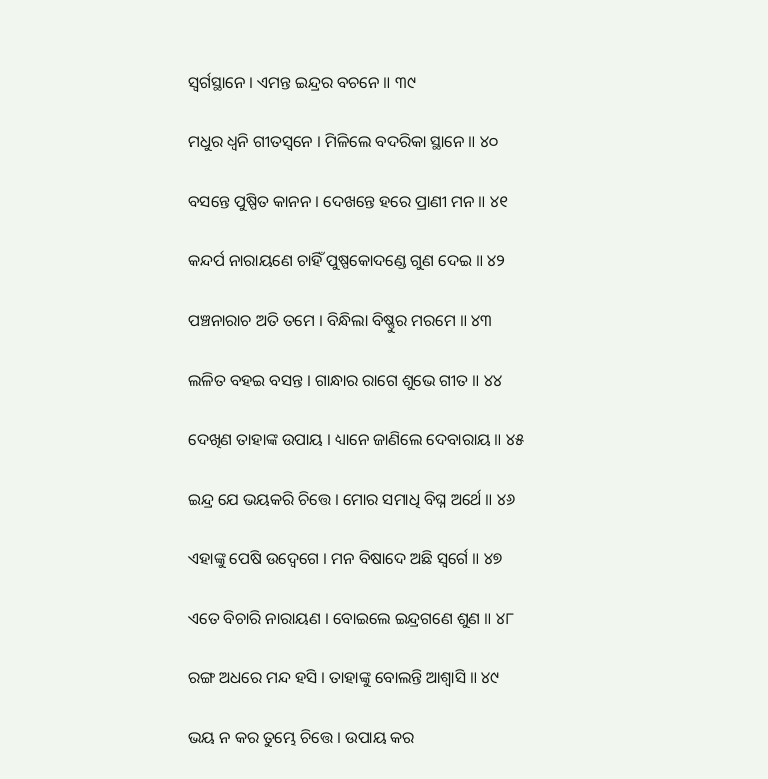ସ୍ୱର୍ଗସ୍ଥାନେ । ଏମନ୍ତ ଇନ୍ଦ୍ରର ବଚନେ ॥ ୩୯

ମଧୁର ଧ୍ୱନି ଗୀତସ୍ୱନେ । ମିଳିଲେ ବଦରିକା ସ୍ଥାନେ ॥ ୪୦

ବସନ୍ତେ ପୁଷ୍ପିତ କାନନ । ଦେଖନ୍ତେ ହରେ ପ୍ରାଣୀ ମନ ॥ ୪୧

କନ୍ଦର୍ପ ନାରାୟଣେ ଚାହିଁ ପୁଷ୍ପକୋଦଣ୍ଡେ ଗୁଣ ଦେଇ ॥ ୪୨

ପଞ୍ଚନାରାଚ ଅତି ତମେ । ବିନ୍ଧିଲା ବିଷ୍ଣୁର ମରମେ ॥ ୪୩

ଲଳିତ ବହଇ ବସନ୍ତ । ଗାନ୍ଧାର ରାଗେ ଶୁଭେ ଗୀତ ॥ ୪୪

ଦେଖିଣ ତାହାଙ୍କ ଉପାୟ । ଧ୍ୟାନେ ଜାଣିଲେ ଦେବାରାୟ ॥ ୪୫

ଇନ୍ଦ୍ର ଯେ ଭୟକରି ଚିତ୍ତେ । ମୋର ସମାଧି ବିଘ୍ନ ଅର୍ଥେ ॥ ୪୬

ଏହାଙ୍କୁ ପେଷି ଉଦ୍ବେଗେ । ମନ ବିଷାଦେ ଅଛି ସ୍ୱର୍ଗେ ॥ ୪୭

ଏତେ ବିଚାରି ନାରାୟଣ । ବୋଇଲେ ଇନ୍ଦ୍ରଗଣେ ଶୁଣ ॥ ୪୮

ରଙ୍ଗ ଅଧରେ ମନ୍ଦ ହସି । ତାହାଙ୍କୁ ବୋଲନ୍ତି ଆଶ୍ୱାସି ॥ ୪୯

ଭୟ ନ କର ତୁମ୍ଭେ ଚିତ୍ତେ । ଉପାୟ କର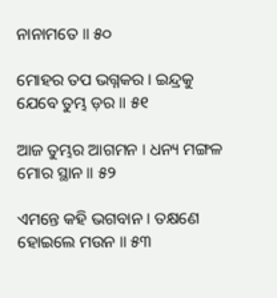ନାନାମତେ ॥ ୫୦

ମୋହର ତପ ଭଗ୍ନକର । ଇନ୍ଦ୍ରକୁ ଯେବେ ତୁମ୍ଭ ଡ଼ର ॥ ୫୧

ଆଜ ତୁମ୍ଭର ଆଗମନ । ଧନ୍ୟ ମଙ୍ଗଳ ମୋର ସ୍ଥାନ ॥ ୫୨

ଏମନ୍ତେ କହି ଭଗବାନ । ତକ୍ଷଣେ ହୋଇଲେ ମଉନ ॥ ୫୩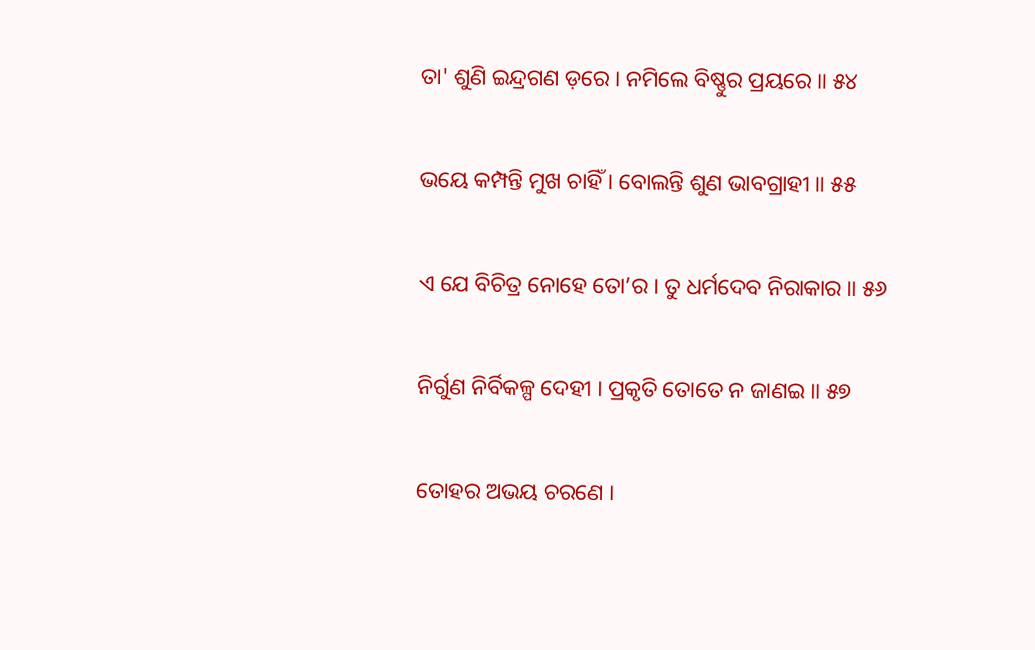ତା' ଶୁଣି ଇନ୍ଦ୍ରଗଣ ଡ଼ରେ । ନମିଲେ ବିଷ୍ଣୁର ପ୍ରୟରେ ॥ ୫୪

ଭୟେ କମ୍ପନ୍ତି ମୁଖ ଚାହିଁ । ବୋଲନ୍ତି ଶୁଣ ଭାବଗ୍ରାହୀ ॥ ୫୫

ଏ ଯେ ବିଚିତ୍ର ନୋହେ ତୋ’ର । ତୁ ଧର୍ମଦେବ ନିରାକାର ॥ ୫୬

ନିର୍ଗୁଣ ନିର୍ବିକଳ୍ପ ଦେହୀ । ପ୍ରକୃତି ତୋତେ ନ ଜାଣଇ ॥ ୫୭

ତୋହର ଅଭୟ ଚରଣେ ।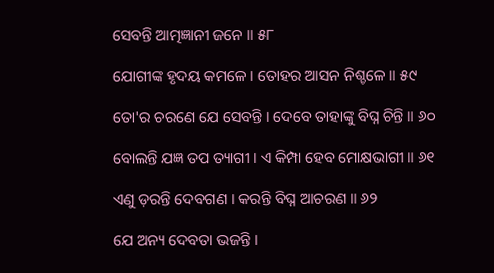ସେବନ୍ତି ଆତ୍ମଜ୍ଞାନୀ ଜନେ ॥ ୫୮

ଯୋଗୀଙ୍କ ହୃଦୟ କମଳେ । ତୋହର ଆସନ ନିଶ୍ଚଳେ ॥ ୫୯

ତୋ'ର ଚରଣେ ଯେ ସେବନ୍ତି । ଦେବେ ତାହାଙ୍କୁ ବିଘ୍ନ ଚିନ୍ତି ॥ ୬୦

ବୋଲନ୍ତି ଯଜ୍ଞ ତପ ତ୍ୟାଗୀ । ଏ କିମ୍ପା ହେବ ମୋକ୍ଷଭାଗୀ ॥ ୬୧

ଏଣୁ ଡ଼ରନ୍ତି ଦେବଗଣ । କରନ୍ତି ବିଘ୍ନ ଆଚରଣ ॥ ୬୨

ଯେ ଅନ୍ୟ ଦେବତା ଭଜନ୍ତି ।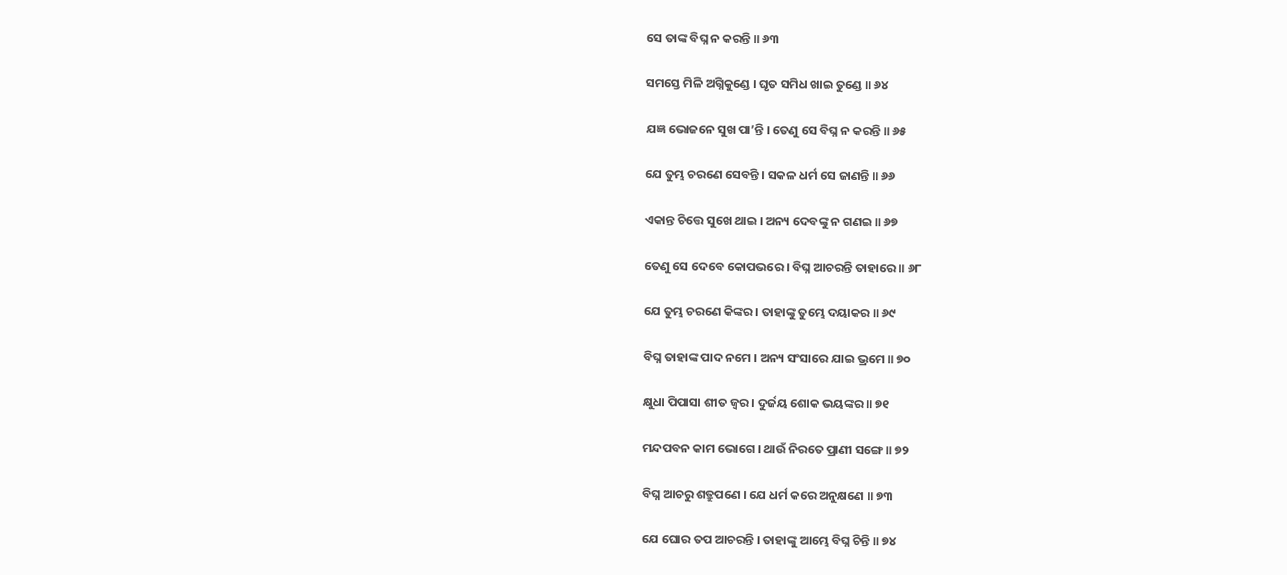ସେ ତାଙ୍କ ବିଘ୍ନ ନ କରନ୍ତି ॥ ୬୩

ସମସ୍ତେ ମିଳି ଅଗ୍ନିକୁଣ୍ଡେ । ଘୃତ ସମିଧ ଖାଇ ତୁଣ୍ଡେ ॥ ୬୪

ଯଜ୍ଞ ଭୋଜନେ ସୁଖ ପା’ନ୍ତି । ତେଣୁ ସେ ବିଘ୍ନ ନ କରନ୍ତି ॥ ୬୫

ଯେ ତୁମ୍ଭ ଚରଣେ ସେବନ୍ତି । ସକଳ ଧର୍ମ ସେ ଜାଣନ୍ତି ॥ ୬୬

ଏକାନ୍ତ ଚିତ୍ତେ ସୁଖେ ଥାଇ । ଅନ୍ୟ ଦେବଙ୍କୁ ନ ଗଣଇ ॥ ୬୭

ତେଣୁ ସେ ଦେବେ କୋପଭରେ । ବିଘ୍ନ ଆଚରନ୍ତି ତାହାରେ ॥ ୬୮

ଯେ ତୁମ୍ଭ ଚରଣେ କିଙ୍କର । ତାହାଙ୍କୁ ତୁମ୍ଭେ ଦୟାକର ॥ ୬୯

ବିଘ୍ନ ତାହାଙ୍କ ପାଦ ନମେ । ଅନ୍ୟ ସଂସାରେ ଯାଇ ଭ୍ରମେ ॥ ୭୦

କ୍ଷୁଧା ପିପାସା ଶୀତ ଜ୍ୱର । ଦୁର୍ଜୟ ଶୋକ ଭୟଙ୍କର ॥ ୭୧

ମନ୍ଦପବନ କାମ ଭୋଗେ । ଥାଉଁ ନିରତେ ପ୍ରାଣୀ ସଙ୍ଗେ ॥ ୭୨

ବିଘ୍ନ ଆଚରୁ ଶତ୍ରୁପଣେ । ଯେ ଧର୍ମ କରେ ଅନୁକ୍ଷଣେ ॥ ୭୩

ଯେ ଘୋର ତପ ଆଚରନ୍ତି । ତାହାଙ୍କୁ ଆମ୍ଭେ ବିଘ୍ନ ଚିନ୍ତି ॥ ୭୪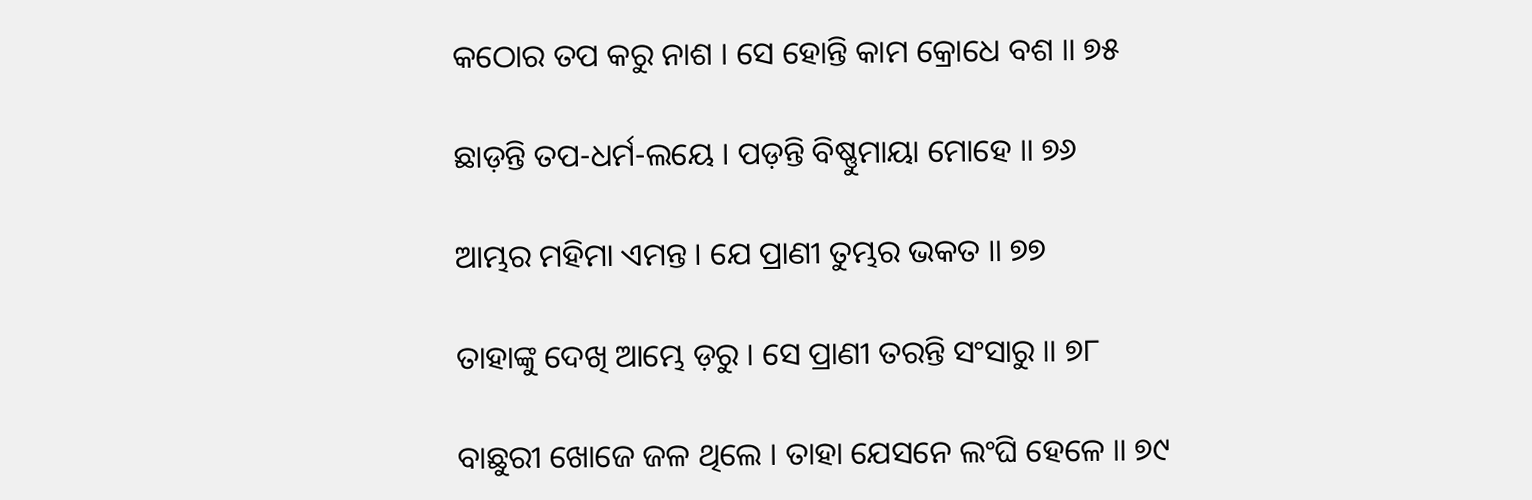କଠୋର ତପ କରୁ ନାଶ । ସେ ହୋନ୍ତି କାମ କ୍ରୋଧେ ବଶ ॥ ୭୫

ଛାଡ଼ନ୍ତି ତପ-ଧର୍ମ-ଲୟେ । ପଡ଼ନ୍ତି ବିଷ୍ଣୁମାୟା ମୋହେ ॥ ୭୬

ଆମ୍ଭର ମହିମା ଏମନ୍ତ । ଯେ ପ୍ରାଣୀ ତୁମ୍ଭର ଭକତ ॥ ୭୭

ତାହାଙ୍କୁ ଦେଖି ଆମ୍ଭେ ଡ଼ରୁ । ସେ ପ୍ରାଣୀ ତରନ୍ତି ସଂସାରୁ ॥ ୭୮

ବାଛୁରୀ ଖୋଜେ ଜଳ ଥିଲେ । ତାହା ଯେସନେ ଲଂଘି ହେଳେ ॥ ୭୯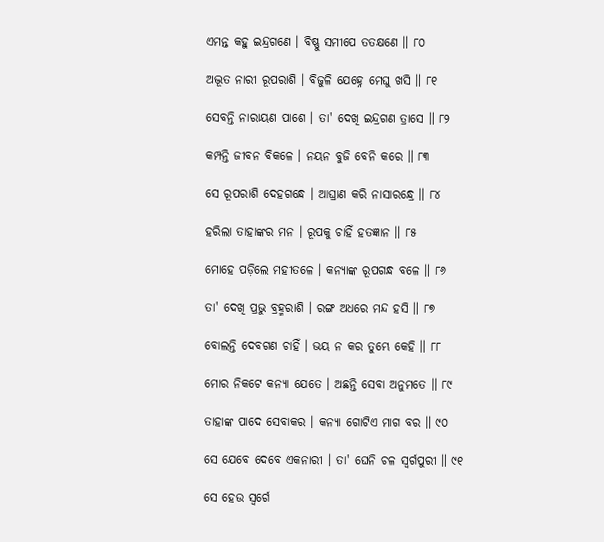ଏମନ୍ତ କହୁ ଇନ୍ଦ୍ରଗଣେ । ବିଷ୍ଣୁ ସମୀପେ ତତକ୍ଷଣେ ॥ ୮୦

ଅଦ୍ଭୂତ ନାରୀ ରୂପରାଶି । ବିଜୁଳି ଯେହ୍ନେ ମେଘୁ ଖସି ॥ ୮୧

ସେବନ୍ତି ନାରାୟଣ ପାଶେ । ତା' ଦେଖି ଇନ୍ଦ୍ରଗଣ ତ୍ରାସେ ॥ ୮୨

କମ୍ପନ୍ତି ଜୀବନ ବିକଳେ । ନୟନ ବୁଜି ବେନି କରେ ॥ ୮୩

ସେ ରୂପରାଶି ଦେହଗନ୍ଧେ । ଆଘ୍ରାଣ କରି ନାସାରନ୍ଧ୍ରେ ॥ ୮୪

ହରିଲା ତାହାଙ୍କର ମନ । ରୂପକୁ ଚାହିଁ ହତଜ୍ଞାନ ॥ ୮୫

ମୋହେ ପଡ଼ିଲେ ମହୀତଳେ । କନ୍ୟାଙ୍କ ରୂପଗନ୍ଧ ବଳେ ॥ ୮୬

ତା' ଦେଖି ପ୍ରଭୁ ବ୍ରହ୍ମରାଶି । ରଙ୍ଗ ଅଧରେ ମନ୍ଦ ହସି ॥ ୮୭

ବୋଲନ୍ତି ଦେବଗଣ ଚାହିଁ । ଭୟ ନ କର ତୁମ୍ଭେ କେହି ॥ ୮୮

ମୋର ନିକଟେ କନ୍ୟା ଯେତେ । ଅଛନ୍ତି ସେବା ଅନୁମତେ ॥ ୮୯

ତାହାଙ୍କ ପାଦେ ସେବାକର । କନ୍ୟା ଗୋଟିଏ ମାଗ ବର ॥ ୯୦

ସେ ଯେବେ ଦେବେ ଏକନାରୀ । ତା' ଘେନି ଚଳ ସ୍ୱର୍ଗପୁରୀ ॥ ୯୧

ସେ ହେଉ ସ୍ୱର୍ଗେ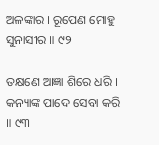ଅଳଙ୍କାର । ରୂପେଣ ମୋହୁ ସୁନାସୀର ॥ ୯୨

ତକ୍ଷଣେ ଆଜ୍ଞା ଶିରେ ଧରି । କନ୍ୟାଙ୍କ ପାଦେ ସେବା କରି ॥ ୯୩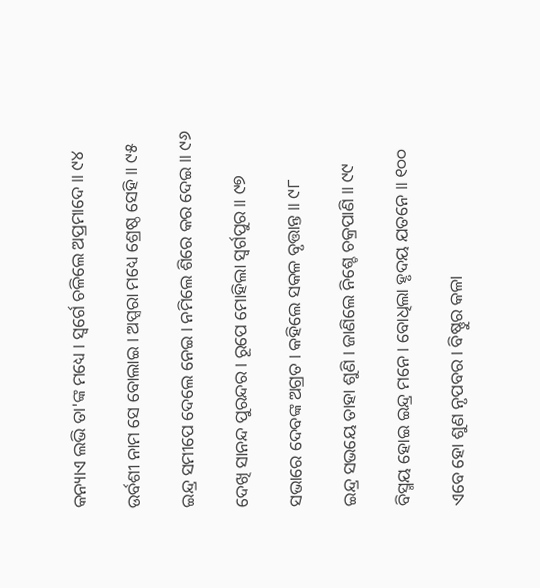କନ୍ୟାଏ ଲଭି ତା'ଙ୍କ ମଧ୍ୟେ । ସ୍ୱର୍ଗେ ଚଳିଲେ ଅପ୍ରମାଦେ ॥ ୯୪

ଉର୍ବଶୀ ନାମ ସେ ବୋଲାଇ । ଅପ୍ସରା ମଧ୍ୟେ ଶ୍ରେଷ୍ଠ ସେହି ॥ ୯୫

ଇନ୍ଦ୍ର ସମୀପେ ଦେଲେ ନେଇ । ନମିଲେ ଶିରେ କର ଦେଇ ॥ ୯୬

ଦେଖି ସାନନ୍ଦ ପୁରନ୍ଦର । ରୂପେ ମୋହିଲା ସ୍ୱର୍ଗପୁର ॥ ୯୭

ସଭାରେ ଦେବଙ୍କ ଅଗ୍ରତ । କହିଲେ ସକଳ ବୃତ୍ତାନ୍ତ ॥ ୯୮

ଇନ୍ଦ୍ର ସଭୟେ ତାହା ଶୁଣି । ଜାଣିଲେ ନିଶ୍ଚେ ଚକ୍ରପାଣି ॥ ୯୯

ବିସ୍ମୟ ହୋଇ ଇନ୍ଦ୍ର ମନେ । ବୋଧିଲା ହୃଦୟ ଯତନେ ॥ ୧୦୦

ଏବେ ହୋ ଶୁଣ ନୃପବର । ବିଷ୍ଣୁର କଳା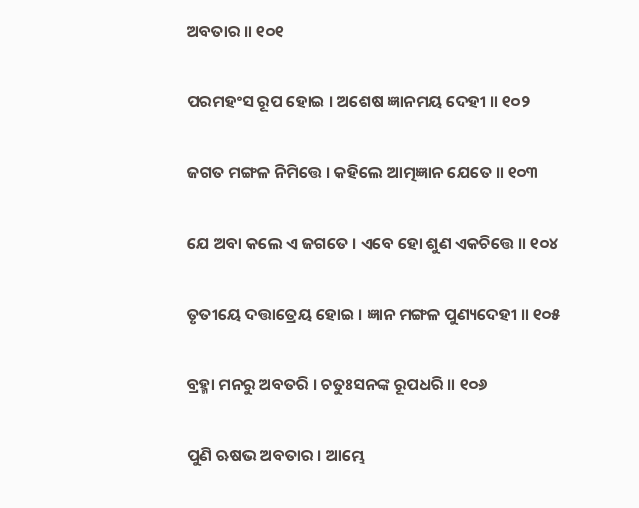ଅବତାର ॥ ୧୦୧

ପରମହଂସ ରୂପ ହୋଇ । ଅଶେଷ ଜ୍ଞାନମୟ ଦେହୀ ॥ ୧୦୨

ଜଗତ ମଙ୍ଗଳ ନିମିତ୍ତେ । କହିଲେ ଆତ୍ମଜ୍ଞାନ ଯେତେ ॥ ୧୦୩

ଯେ ଅବା କଲେ ଏ ଜଗତେ । ଏବେ ହୋ ଶୁଣ ଏକଚିତ୍ତେ ॥ ୧୦୪

ତୃତୀୟେ ଦତ୍ତାତ୍ରେୟ ହୋଇ । ଜ୍ଞାନ ମଙ୍ଗଳ ପୁଣ୍ୟଦେହୀ ॥ ୧୦୫

ବ୍ରହ୍ମା ମନରୁ ଅବତରି । ଚତୁଃସନଙ୍କ ରୂପଧରି ॥ ୧୦୬

ପୁଣି ଋଷଭ ଅବତାର । ଆମ୍ଭେ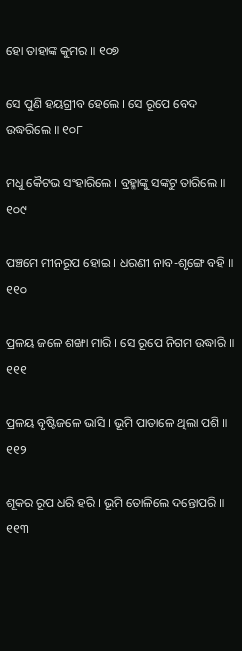ହୋ ତାହାଙ୍କ କୁମର ॥ ୧୦୭

ସେ ପୁଣି ହୟଗ୍ରୀବ ହେଲେ । ସେ ରୂପେ ବେଦ ଉଦ୍ଧରିଲେ ॥ ୧୦୮

ମଧୁ କୈଟଭ ସଂହାରିଲେ । ବ୍ରହ୍ମାଙ୍କୁ ସଙ୍କଟୁ ତାରିଲେ ॥ ୧୦୯

ପଞ୍ଚମେ ମୀନରୂପ ହୋଇ । ଧରଣୀ ନାବ-ଶୃଙ୍ଗେ ବହି ॥ ୧୧୦

ପ୍ରଳୟ ଜଳେ ଶଙ୍ଖା ମାରି । ସେ ରୂପେ ନିଗମ ଉଦ୍ଧାରି ॥ ୧୧୧

ପ୍ରଳୟ ବୃଷ୍ଟିଜଳେ ଭାସି । ଭୂମି ପାତାଳେ ଥିଲା ପଶି ॥ ୧୧୨

ଶୂକର ରୂପ ଧରି ହରି । ଭୂମି ତୋଳିଲେ ଦନ୍ତୋପରି ॥ ୧୧୩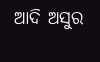ଆଦି ଅସୁର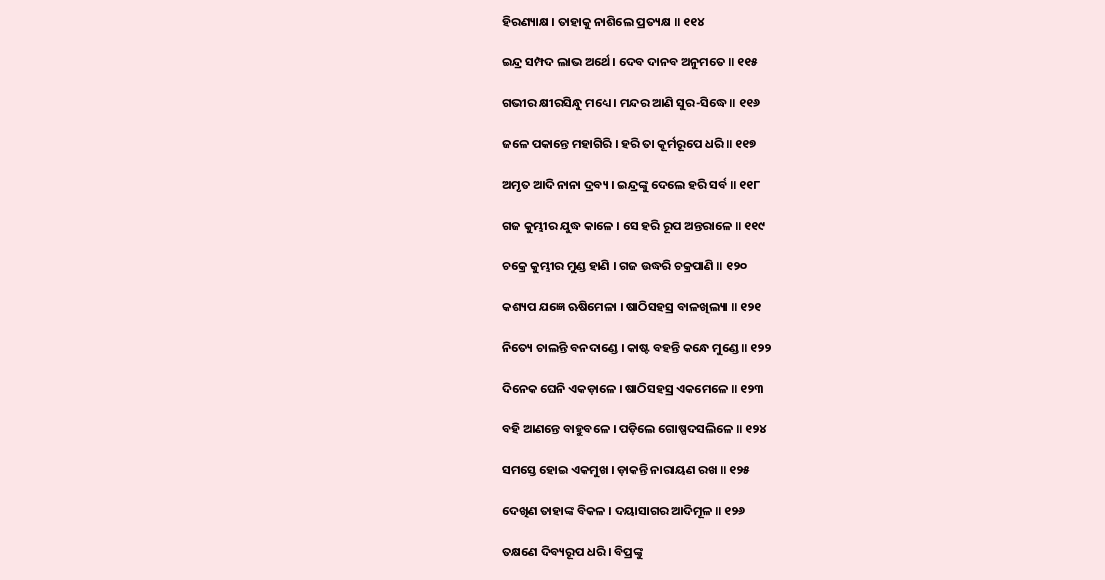ହିରଣ୍ୟାକ୍ଷ । ତାହାକୁ ନାଶିଲେ ପ୍ରତ୍ୟକ୍ଷ ॥ ୧୧୪

ଇନ୍ଦ୍ର ସମ୍ପଦ ଲାଭ ଅର୍ଥେ । ଦେବ ଦାନବ ଅନୁମତେ ॥ ୧୧୫

ଗଭୀର କ୍ଷୀରସିନ୍ଧୁ ମଧ୍ୟେ । ମନ୍ଦର ଆଣି ସୁର-ସିଦ୍ଧେ ॥ ୧୧୬

ଜଳେ ପକାନ୍ତେ ମହାଗିରି । ହରି ତା କୂର୍ମରୂପେ ଧରି ॥ ୧୧୭

ଅମୃତ ଆଦି ନାନା ଦ୍ରବ୍ୟ । ଇନ୍ଦ୍ରଙ୍କୁ ଦେଲେ ହରି ସର୍ବ ॥ ୧୧୮

ଗଜ କୁମ୍ଭୀର ଯୁଦ୍ଧ କାଳେ । ସେ ହରି ରୂପ ଅନ୍ତରାଳେ ॥ ୧୧୯

ଚକ୍ରେ କୁମ୍ଭୀର ମୁଣ୍ଡ ହାଣି । ଗଜ ଉଦ୍ଧରି ଚକ୍ରପାଣି ॥ ୧୨୦

କଶ୍ୟପ ଯଜ୍ଞେ ଋଷିମେଳା । ଷାଠିସହସ୍ର ବାଳଖିଲ୍ୟା ॥ ୧୨୧

ନିତ୍ୟେ ଚାଲନ୍ତି ବନଦାଣ୍ଡେ । କାଷ୍ଟ ବହନ୍ତି କନ୍ଧେ ମୁଣ୍ଡେ ॥ ୧୨୨

ଦିନେକ ଘେନି ଏକଡ଼ାଳେ । ଷାଠିସହସ୍ର ଏକମେଳେ ॥ ୧୨୩

ବହି ଆଣନ୍ତେ ବାହୁବଳେ । ପଡ଼ିଲେ ଗୋଷ୍ପଦସଲିଳେ ॥ ୧୨୪

ସମସ୍ତେ ହୋଇ ଏକମୁଖ । ଡ଼ାକନ୍ତି ନାରାୟଣ ରଖ ॥ ୧୨୫

ଦେଖିଣ ତାହାଙ୍କ ବିକଳ । ଦୟାସାଗର ଆଦିମୂଳ ॥ ୧୨୬

ତକ୍ଷଣେ ଦିବ୍ୟରୂପ ଧରି । ବିପ୍ରଙ୍କୁ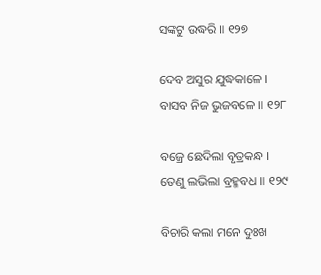ସଙ୍କଟୁ ଉଦ୍ଧରି ॥ ୧୨୭

ଦେବ ଅସୁର ଯୁଦ୍ଧକାଳେ । ବାସବ ନିଜ ଭୁଜବଳେ ॥ ୧୨୮

ବଜ୍ରେ ଛେଦିଲା ବୃତ୍ରକନ୍ଧ । ତେଣୁ ଲଭିଲା ବ୍ରହ୍ମବଧ ॥ ୧୨୯

ବିଚାରି କଲା ମନେ ଦୁଃଖ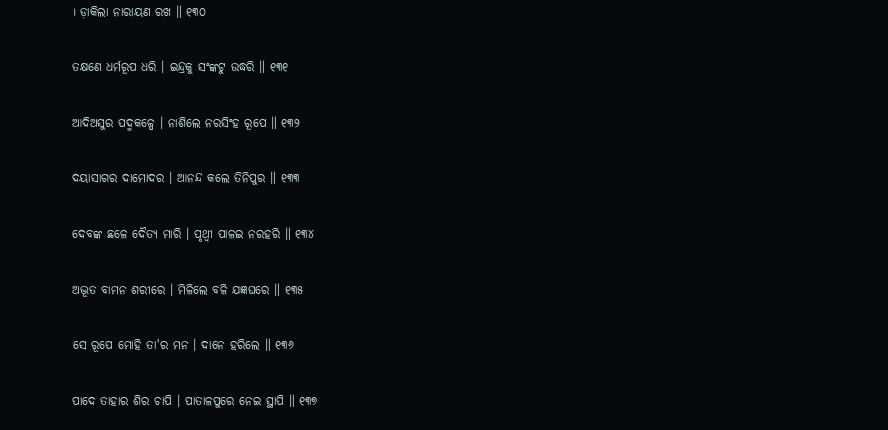। ଡ଼ାକିଲା ନାରାୟଣ ରଖ ॥ ୧୩୦

ତକ୍ଷଣେ ଧର୍ମରୂପ ଧରି । ଇନ୍ଦ୍ରକୁ ସଂଙ୍କଟୁ ଉଦ୍ଧରି ॥ ୧୩୧

ଆଦିଅସୁର ପଦ୍ମକଳ୍ପେ । ନାଶିଲେ ନରସିଂହ ରୂପେ ॥ ୧୩୨

ଦୟାସାଗର ଦାମୋଦର । ଆନନ୍ଦ କଲେ ତିନିପୁର ॥ ୧୩୩

ଦେବଙ୍କ ଛଳେ ଦୈତ୍ୟ ମାରି । ପୃଥ୍ୱୀ ପାଳଇ ନରହରି ॥ ୧୩୪

ଅଦ୍ଭୂତ ବାମନ ଶରୀରେ । ମିଳିଲେ ବଳି ଯଜ୍ଞଘରେ ॥ ୧୩୫

ସେ ରୂପେ ମୋହି ତା'ର ମନ । ଦାନେ ହରିଲେ ॥ ୧୩୬

ପାଦେ ତାହାର ଶିର ଚାପି । ପାତାଳପୁରେ ନେଇ ସ୍ଥାପି ॥ ୧୩୭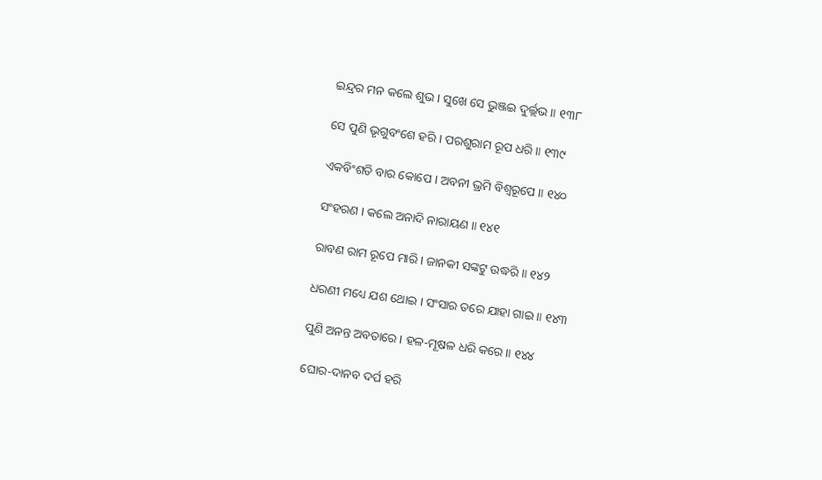ଇନ୍ଦ୍ରର ମନ କଲେ ଶୁଭ । ସୁଖେ ସେ ଭୁଞ୍ଜଇ ଦୁର୍ଲ୍ଲଭ ॥ ୧୩୮

ସେ ପୁଣି ଭୃଗୁବଂଶେ ହରି । ପରଶୁରାମ ରୂପ ଧରି ॥ ୧୩୯

ଏକବିଂଶତି ବାର କୋପେ । ଅବନୀ ଭ୍ରମି ବିଶ୍ୱରୂପେ ॥ ୧୪୦

ସଂହରଣ । କଲେ ଅନାଦି ନାରାୟଣ ॥ ୧୪୧

ରାବଣ ରାମ ରୂପେ ମାରି । ଜାନକୀ ସଙ୍କଟୁ ଉଦ୍ଧରି ॥ ୧୪୨

ଧରଣୀ ମଧ୍ୟେ ଯଶ ଥୋଇ । ସଂସାର ତରେ ଯାହା ଗାଇ ॥ ୧୪୩

ପୁଣି ଅନନ୍ତ ଅବତାରେ । ହଳ-ମୂଷଳ ଧରି କରେ ॥ ୧୪୪

ଘୋର-ଦାନବ ଦର୍ପ ହରି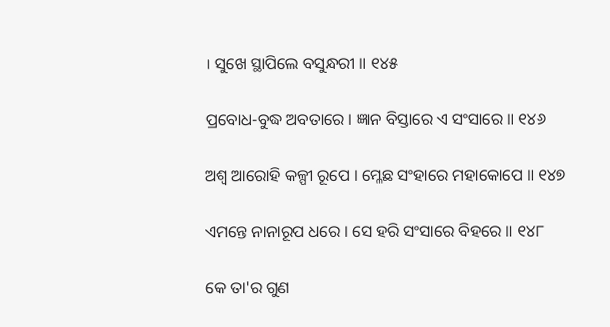। ସୁଖେ ସ୍ଥାପିଲେ ବସୁନ୍ଧରୀ ॥ ୧୪୫

ପ୍ରବୋଧ-ବୁଦ୍ଧ ଅବତାରେ । ଜ୍ଞାନ ବିସ୍ତାରେ ଏ ସଂସାରେ ॥ ୧୪୬

ଅଶ୍ୱ ଆରୋହି କଳ୍ପୀ ରୂପେ । ମ୍ଳେଛ ସଂହାରେ ମହାକୋପେ ॥ ୧୪୭

ଏମନ୍ତେ ନାନାରୂପ ଧରେ । ସେ ହରି ସଂସାରେ ବିହରେ ॥ ୧୪୮

କେ ତା'ର ଗୁଣ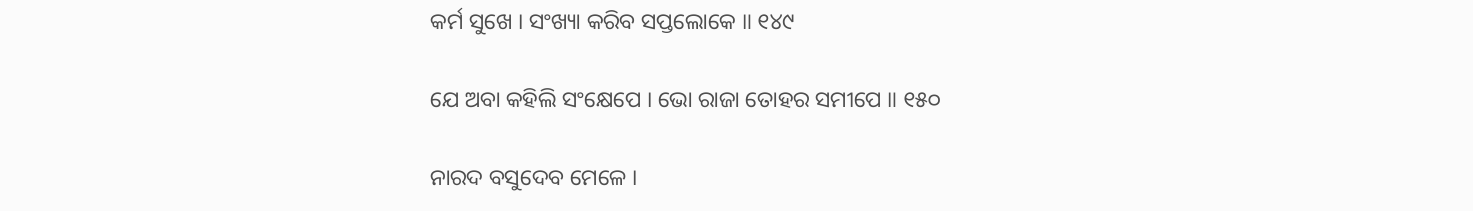କର୍ମ ସୁଖେ । ସଂଖ୍ୟା କରିବ ସପ୍ତଲୋକେ ॥ ୧୪୯

ଯେ ଅବା କହିଲି ସଂକ୍ଷେପେ । ଭୋ ରାଜା ତୋହର ସମୀପେ ॥ ୧୫୦

ନାରଦ ବସୁଦେବ ମେଳେ ।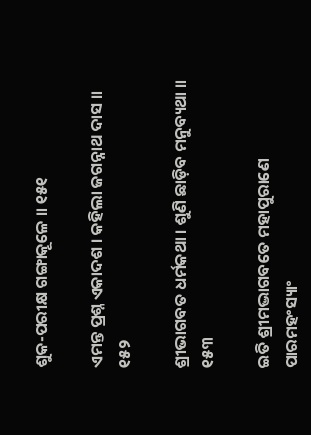ଶୁକ-ପରୀକ୍ଷ ଗଙ୍ଗାକୂଳେ ॥ ୧୫୧

ଏମନ୍ତ ପ୍ରଶ୍ନ ଏକାଦଶ । କହିଲା ଜଗନ୍ନାଥ ଦାସ ॥ ୧୫୨

ଶ୍ରୀଭାଗବତ ଧର୍ମକଥା । ଶୁଣି ଛାଡ଼ିବ ମନୁବ୍ୟଥା ॥ ୧୫୩

ଇତି ଶ୍ରୀମଦ୍ଭାଗବତେ ମହାପୁରାଣେ ପାରମହଂସ୍ୟାଂ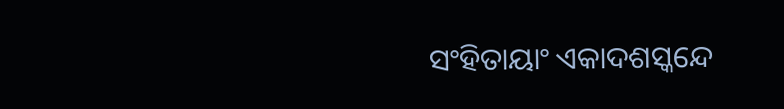ସଂହିତାୟାଂ ଏକାଦଶସ୍କନ୍ଦେ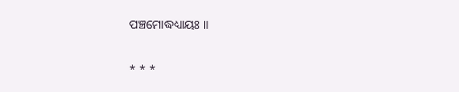ପଞ୍ଚମୋଦ୍ଧଧ୍ୟାୟଃ ॥

* * *